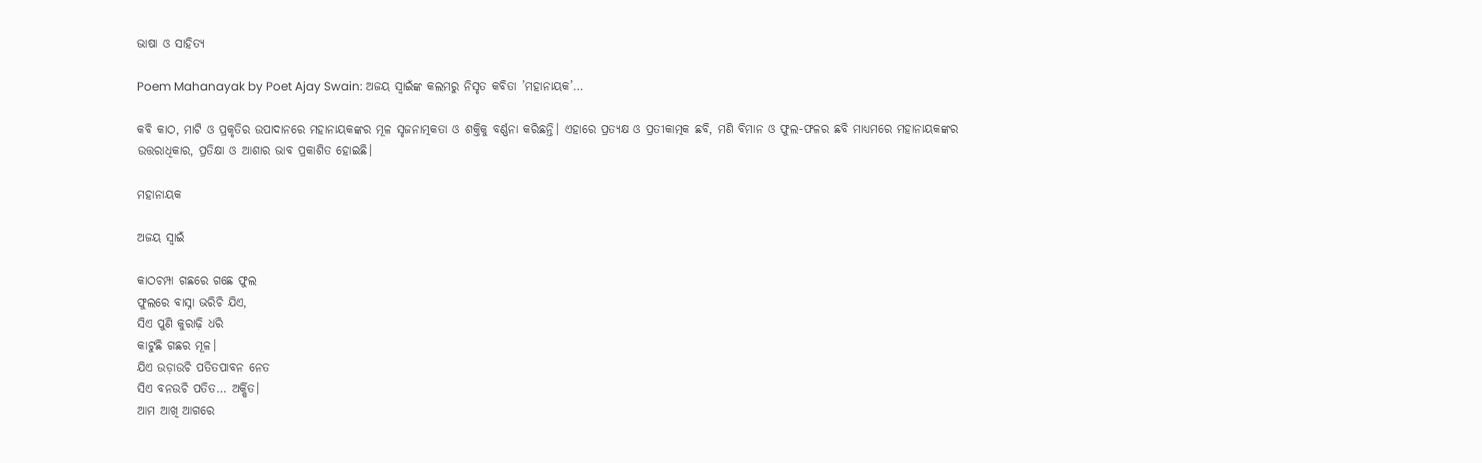ଭାଷା ଓ ସାହିତ୍ୟ

Poem Mahanayak by Poet Ajay Swain: ଅଜୟ ସ୍ବାଇଁଙ୍କ କଲମରୁ ନିସୃତ କବିତା ’ମହାନାୟକ’…

କବି କାଠ, ମାଟି ଓ ପ୍ରକୃତିର ଉପାଦାନରେ ମହାନାୟକଙ୍କର ମୂଳ ସୃଜନାତ୍ମକତା ଓ ଶକ୍ତିକୁ ବର୍ଣ୍ଣନା କରିଛନ୍ତି। ଏହାରେ ପ୍ରତ୍ୟକ୍ଷ ଓ ପ୍ରତୀକାତ୍ମକ ଛବି, ମଣି ବିମାନ ଓ ଫୁଲ-ଫଳର ଛବି ମାଧ୍ୟମରେ ମହାନାୟକଙ୍କର ଉତ୍ତରାଧିକାର, ପ୍ରତିକ୍ଷା ଓ ଆଶାର ଭାବ ପ୍ରକାଶିତ ହୋଇଛି।

ମହାନାୟକ

ଅଜୟ ସ୍ବାଇଁ

କାଠଚମ୍ପା ଗଛରେ ଗଛେ ଫୁଲ
ଫୁଲରେ ବାସ୍ନା ଭରିଚି ଯିଏ,
ସିଏ ପୁଣି କୁରାଢ଼ି ଧରି
କାଟୁଛି ଗଛର ମୂଳ।
ଯିଏ ଉଡ଼ାଉଚି ପତିତପାବନ ନେତ
ସିଏ ବନଉଚି ପତିତ… ଅର୍କ୍ଷିତ।
ଆମ ଆଖି ଆଗରେ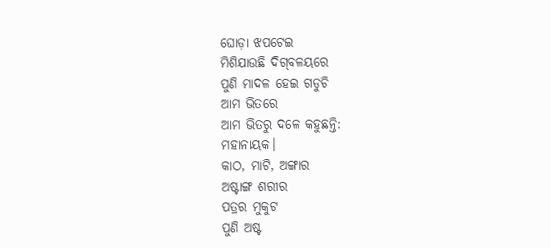ଘୋଡ଼ା ଝପଟେଇ
ମିଶିଯାଉଛି ଦିଗ୍‌ବଳୟରେ
ପୁଣି ମାଦଳ ହେଇ ଗଡୁଚି
ଆମ ଭିତରେ
ଆମ ଭିତରୁ ଦଳେ କହୁଛନ୍ତି:
ମହାନାୟକ।
କାଠ, ମାଟି, ଅଙ୍ଗାର
ଅଷ୍ଟାଙ୍ଗ ଶରୀର
ପତ୍ରର ମୁକୁଟ
ପୁଣି ଅଷ୍ଟ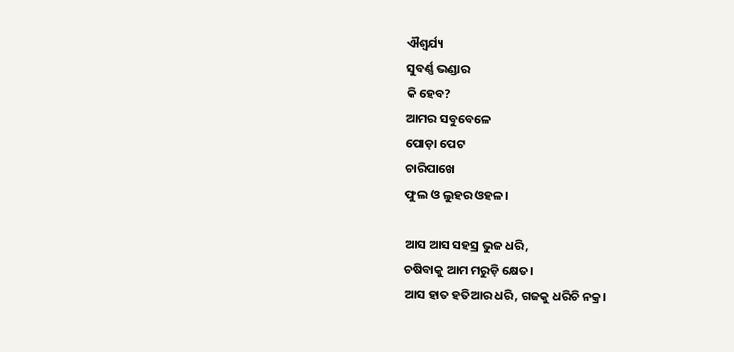ଐଶ୍ବର୍ଯ୍ୟ
ସୁବର୍ଣ୍ଣ ଭଣ୍ଡାର
କି ହେବ?
ଆମର ସବୁବେଳେ
ପୋଡ଼ା ପେଟ
ଚାରିପାଖେ
ଫୁଲ ଓ ଲୁହର ଓହଳ।

ଆସ ଆସ ସହସ୍ର ଭୁଜ ଧରି,
ଚଷିବାକୁ ଆମ ମରୁଡ଼ି କ୍ଷେତ।
ଆସ ହାତ ହତିଆର ଧରି, ଗଜକୁ ଧରିଚି ‌ନକ୍ର।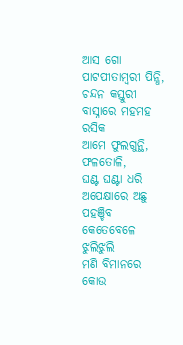ଆସ ଗୋ ପାଟପୀତାମ୍ବରୀ ପିନ୍ଧି,
ଚନ୍ଦନ କସ୍ତୁରୀ ବାସ୍ନାରେ ମହମହ ରସିକ
ଆମେ ଫୁଲଗୁନ୍ଥି, ଫଳତୋଳି,
ଘଣ୍ଟ ଘଣ୍ଟା ଧରି ଅପେକ୍ଷାରେ ଅଛୁ
ପହଞ୍ଚିବ କେତେବେଳେ ଝୁଲିଝୁଲି
ମଣି ବିମାନରେ କୋଉ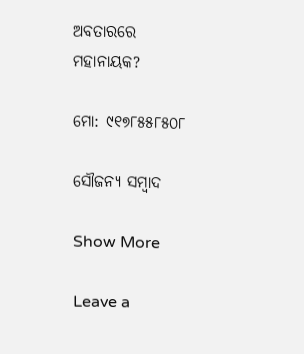ଅବତାରରେ ମହାନାୟକ?

ମୋ: ୯୧୭୮୫୫୮୫୦୮

ସୌଜନ୍ୟ ସମ୍ବାଦ

Show More

Leave a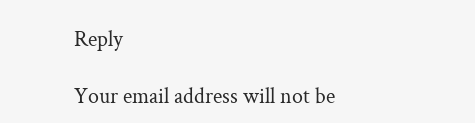Reply

Your email address will not be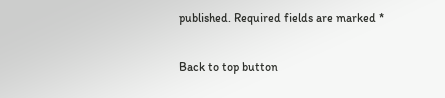published. Required fields are marked *

Back to top button